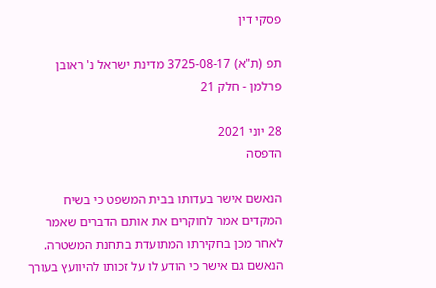פסקי דין

תפ (ת"א) 3725-08-17 מדינת ישראל נ' ראובן פרלמן - חלק 21

28 יוני 2021
הדפסה

הנאשם אישר בעדותו בבית המשפט כי בשיח המקדים אמר לחוקרים את אותם הדברים שאמר לאחר מכן בחקירתו המתועדת בתחנת המשטרה. הנאשם גם אישר כי הודע לו על זכותו להיוועץ בעורך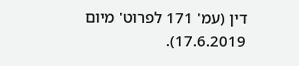דין (עמ' 171 לפרוט' מיום 17.6.2019).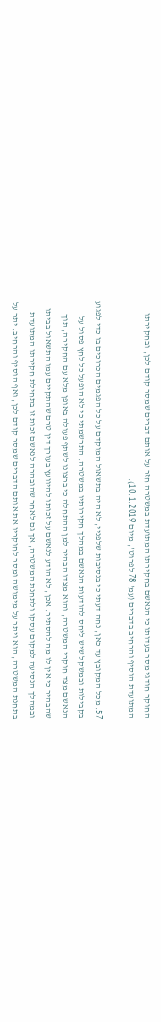החוקר חודגי מסר בעדותו כי הנאשם בחקירתו המתועדת במשטרה חזר על אותם דברים שמסר קודם לכן, ובחקירתו המתועדת הוסיף והרחיב בדברים (עמ' 78 לפרוט', מיום 10.1.2019).

57. מכל המקובץ עד כאן, נחה דעתי כי בנסיבות שלפניי, לא היה בתשאול המוקדם על כל הפגמים הכרוכים בו כדי לפגוע בקבילות ובמשקל שיש ליחס להודעות הנאשם במהלך חקירותיו במשטרה. התרשמתי כי לא הופעל כל לחץ פסול על הנאשם מצד חוקרי המשטרה, והוא מצדו הבהיר למן ההתחלה כי ברצונו לשתף פעולה באופן מלא עם החקירה, תוך שהבהיר כי אין לו מה להסתיר. אכן, לא הודע לנאשם על זכותו להיוועץ בעורך דין טרם שהתקיים עמו התשאול בביתו ובמהלך הנסיעה למקום עסקו ולתחנת המשטרה, אך גם לאחר שהובהרה לנאשם זכות זו בתחילת חקירתו המתועדת בתחנת המשטרה, הוא ויתר על מימושה ומסר לחוקריו את אותם הדברים שמסר קודם לכן, ואף הוסיף והרחיב. יתר על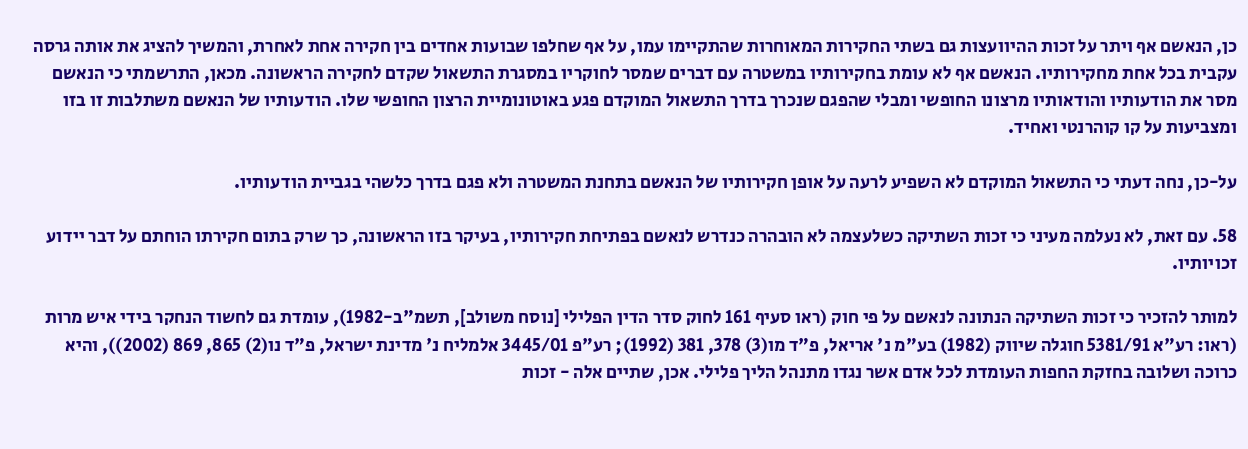כן, הנאשם אף ויתר על זכות ההיוועצות גם בשתי החקירות המאוחרות שהתקיימו עמו, על אף שחלפו שבועות אחדים בין חקירה אחת לאחרת, והמשיך להציג את אותה גרסה עקבית בכל אחת מחקירותיו. הנאשם אף לא עומת בחקירותיו במשטרה עם דברים שמסר לחוקריו במסגרת התשאול שקדם לחקירה הראשונה. מכאן, התרשמתי כי הנאשם מסר את הודעותיו והודאותיו מרצונו החופשי ומבלי שהפגם שנכרך בדרך התשאול המוקדם פגע באוטונומיית הרצון החופשי שלו. הודעותיו של הנאשם משתלבות זו בזו ומצביעות על קו קוהרנטי ואחיד.

על-כן, נחה דעתי כי התשאול המוקדם לא השפיע לרעה על אופן חקירותיו של הנאשם בתחנת המשטרה ולא פגם בדרך כלשהי בגביית הודעותיו.

58. עם זאת, לא נעלמה מעיני כי זכות השתיקה כשלעצמה לא הובהרה כנדרש לנאשם בפתיחת חקירותיו, בעיקר בזו הראשונה, כך שרק בתום חקירתו הוחתם על דבר יידוע זכויותיו.

למותר להזכיר כי זכות השתיקה הנתונה לנאשם על פי חוק (ראו סעיף 161 לחוק סדר הדין הפלילי [נוסח משולב], תשמ"ב-1982), עומדת גם לחשוד הנחקר בידי איש מרות (ראו: רע"א 5381/91 חוגלה שיווק (1982) בע"מ נ' אריאל, פ"ד מו(3) 378, 381 (1992); רע"פ 3445/01 אלמליח נ' מדינת ישראל, פ"ד נו(2) 865, 869 (2002)), והיא כרוכה ושלובה בחזקת החפות העומדת לכל אדם אשר נגדו מתנהל הליך פלילי. אכן, שתיים אלה - זכות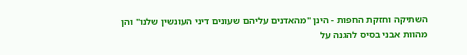השתיקה וחזקת החפות - הינן "מהאדנים עליהם שעונים דיני העונשין שלנו" והן מהוות אבני בסיס להגנה על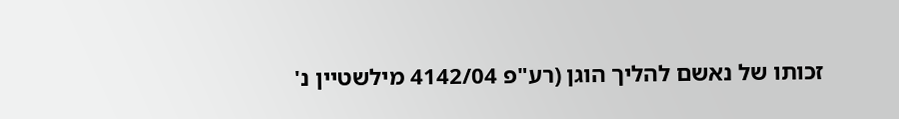זכותו של נאשם להליך הוגן (רע"פ 4142/04 מילשטיין נ'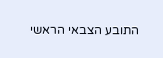התובע הצבאי הראשי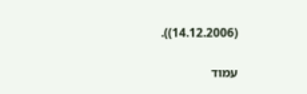(14.12.2006)).

עמוד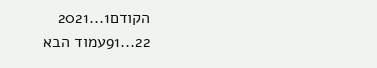הקודם1...2021
22...91עמוד הבא